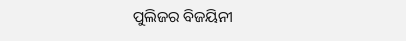ପୁଲିଜର ବିଜୟିନୀ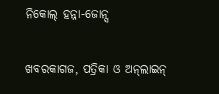ନିକୋଲ୍‌ ହନ୍ନା-ଜୋନ୍ସ

ଖବରକାଗଜ, ପତ୍ରିକା ଓ ଅନ୍‌ଲାଇନ୍‌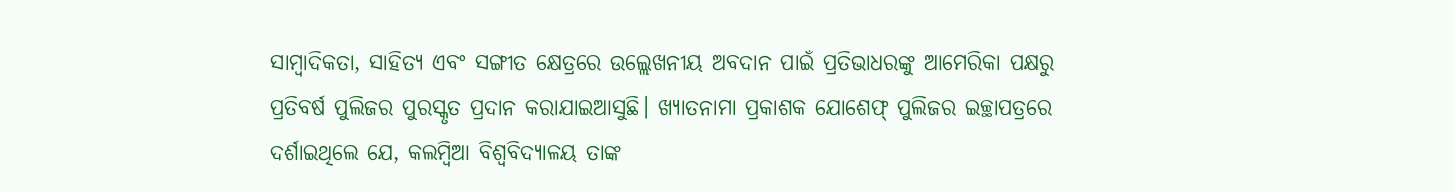ସାମ୍ବାଦିକତା, ସାହିତ୍ୟ ଏବଂ ସଙ୍ଗୀତ କ୍ଷେତ୍ରରେ ଉଲ୍ଲେଖନୀୟ ଅବଦାନ ପାଇଁ ପ୍ରତିଭାଧରଙ୍କୁ ଆମେରିକା ପକ୍ଷରୁ ପ୍ରତିବର୍ଷ ପୁଲିଜର ପୁରସ୍କୃତ ପ୍ରଦାନ କରାଯାଇଆସୁଛି। ଖ୍ୟାତନାମା ପ୍ରକାଶକ ଯୋଶେଫ୍‌ ପୁଲିଜର ଇଚ୍ଛାପତ୍ରରେ ଦର୍ଶାଇଥିଲେ ଯେ, କଲମ୍ବିଆ ବିଶ୍ୱବିଦ୍ୟାଳୟ ତାଙ୍କ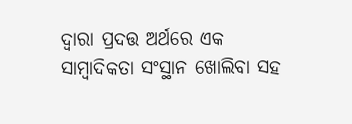ଦ୍ୱାରା ପ୍ରଦତ୍ତ ଅର୍ଥରେ ଏକ ସାମ୍ବାଦିକତା ସଂସ୍ଥାନ ଖୋଲିବା ସହ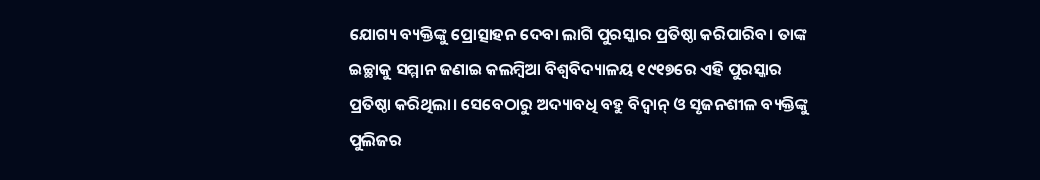ଯୋଗ୍ୟ ବ୍ୟକ୍ତିଙ୍କୁ ପ୍ରୋତ୍ସାହନ ଦେବା ଲାଗି ପୁରସ୍କାର ପ୍ରତିଷ୍ଠା କରିପାରିବ। ତାଙ୍କ ଇଚ୍ଛାକୁ ସମ୍ମାନ ଜଣାଇ କଲମ୍ବିଆ ବିଶ୍ୱବିଦ୍ୟାଳୟ ୧୯୧୭ରେ ଏହି ପୁରସ୍କାର ପ୍ରତିଷ୍ଠା କରିଥିଲା। ସେବେଠାରୁ ଅଦ୍ୟାବଧି ବହୁ ବିଦ୍ୱାନ୍‌ ଓ ସୃଜନଶୀଳ ବ୍ୟକ୍ତିଙ୍କୁ ପୁଲିଜର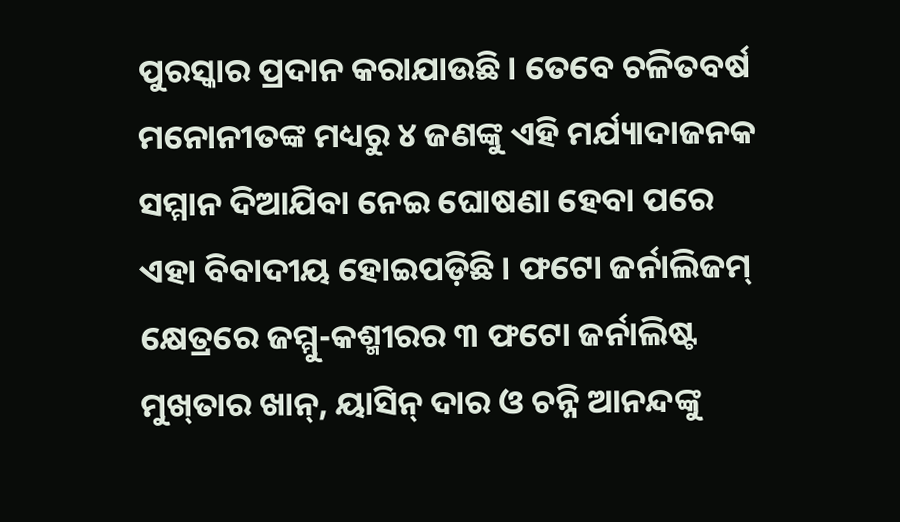ପୁରସ୍କାର ପ୍ରଦାନ କରାଯାଉଛି। ତେବେ ଚଳିତବର୍ଷ ମନୋନୀତଙ୍କ ମଧ୍ୟରୁ ୪ ଜଣଙ୍କୁ ଏହି ମର୍ଯ୍ୟାଦାଜନକ ସମ୍ମାନ ଦିଆଯିବା ନେଇ ଘୋଷଣା ହେବା ପରେ ଏହା ବିବାଦୀୟ ହୋଇପଡ଼ିଛି। ଫଟୋ ଜର୍ନାଲିଜମ୍‌ କ୍ଷେତ୍ରରେ ଜମ୍ମୁ-କଶ୍ମୀରର ୩ ଫଟୋ ଜର୍ନାଲିଷ୍ଟ ମୁଖ୍‌ତାର ଖାନ୍‌, ୟାସିନ୍‌ ଦାର ଓ ଚନ୍ନି ଆନନ୍ଦଙ୍କୁ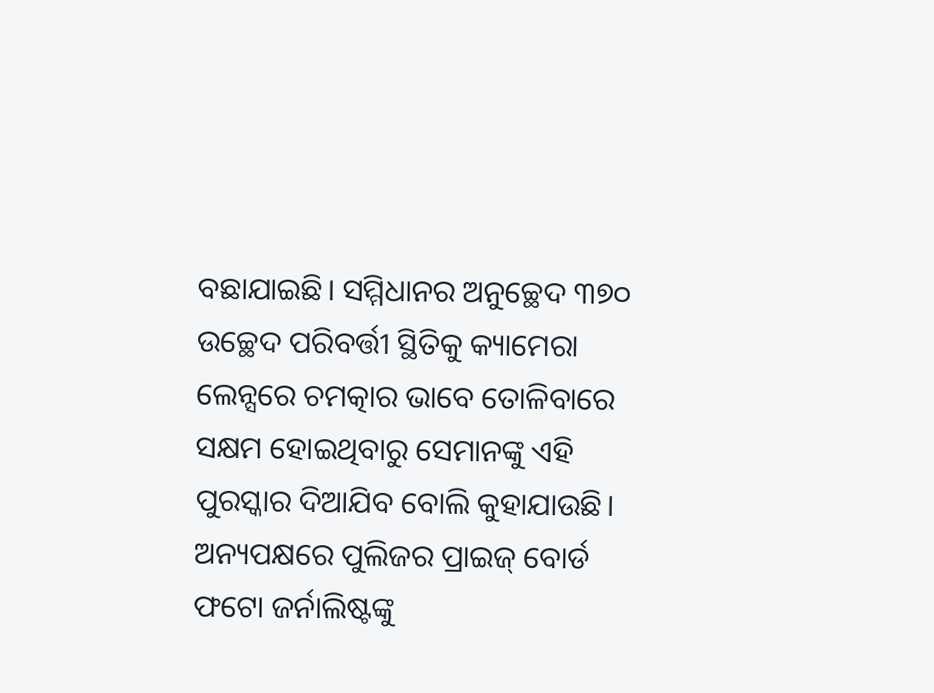ବଛାଯାଇଛି। ସମ୍ମିଧାନର ଅନୁଚ୍ଛେଦ ୩୭୦ ଉଚ୍ଛେଦ ପରିବର୍ତ୍ତୀ ସ୍ଥିତିକୁ କ୍ୟାମେରା ଲେନ୍ସରେ ଚମତ୍କାର ଭାବେ ତୋଳିବାରେ ସକ୍ଷମ ହୋଇଥିବାରୁ ସେମାନଙ୍କୁ ଏହି ପୁରସ୍କାର ଦିଆଯିବ ବୋଲି କୁହାଯାଉଛି। ଅନ୍ୟପକ୍ଷରେ ପୁଲିଜର ପ୍ରାଇଜ୍‌ ବୋର୍ଡ ଫଟୋ ଜର୍ନାଲିଷ୍ଟଙ୍କୁ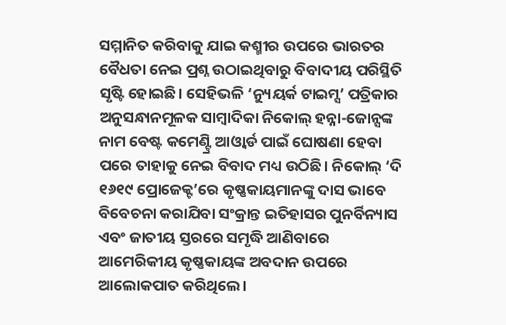ସମ୍ମାନିତ କରିବାକୁ ଯାଇ କଶ୍ମୀର ଉପରେ ଭାରତର ବୈଧତା ନେଇ ପ୍ରଶ୍ନ ଉଠାଇଥିବାରୁ ବିବାଦୀୟ ପରିସ୍ଥିତି ସୃଷ୍ଟି ହୋଇଛି। ସେହିଭଳି ‘ନ୍ୟୁୟର୍କ ଟାଇମ୍ସ’ ପତ୍ରିକାର ଅନୁସନ୍ଧାନମୂଳକ ସାମ୍ବାଦିକା ନିକୋଲ୍‌ ହନ୍ନା-ଜୋନ୍ସଙ୍କ ନାମ ବେଷ୍ଟ କମେଣ୍ଟ୍ରି ଆଓ୍ବାର୍ଡ ପାଇଁ ଘୋଷଣା ହେବା ପରେ ତାହାକୁ ନେଇ ବିବାଦ ମଧ୍ୟ ଉଠିଛି। ନିକୋଲ୍‌ ‘ଦି ୧୬୧୯ ପ୍ରୋଜେକ୍ଟ’ରେ କୃଷ୍ଣକାୟମାନଙ୍କୁ ଦାସ ଭାବେ ବିବେଚନା କରାଯିବା ସଂକ୍ରାନ୍ତ ଇତିହାସର ପୁନର୍ବିନ୍ୟାସ ଏବଂ ଜାତୀୟ ସ୍ତରରେ ସମୃଦ୍ଧି ଆଣିବାରେ ଆମେରିକୀୟ କୃଷ୍ଣକାୟଙ୍କ ଅବଦାନ ଉପରେ ଆଲୋକପାତ କରିଥିଲେ।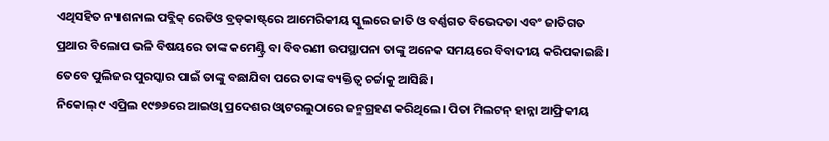ଏଥିସହିତ ନ୍ୟାଶନାଲ ପବ୍ଲିକ୍‌ ରେଡିଓ ବ୍ରଡ୍‌କାଷ୍ଟ୍‌ରେ ଆମେରିକୀୟ ସ୍କୁଲରେ ଜାତି ଓ ବର୍ଣ୍ଣଗତ ବିଭେଦତା ଏବଂ ଜାତିଗତ ପ୍ରଥାର ବିଲୋପ ଭଳି ବିଷୟରେ ତାଙ୍କ କମେଣ୍ଟ୍ରି ବା ବିବରଣୀ ଉପସ୍ଥାପନା ତାଙ୍କୁ ଅନେକ ସମୟରେ ବିବାଦୀୟ କରିପକାଇଛି। ତେବେ ପୁଲିଜର ପୁରସ୍କାର ପାଇଁ ତାଙ୍କୁ ବଛାଯିବା ପରେ ତାଙ୍କ ବ୍ୟକ୍ତିତ୍ୱ ଚର୍ଚ୍ଚାକୁ ଆସିଛି।
ନିକୋଲ୍‌ ୯ ଏପ୍ରିଲ ୧୯୭୬ରେ ଆଇଓ୍ବା ପ୍ରଦେଶର ଓ୍ବାଟରଲୁଠାରେ ଜନ୍ମଗ୍ରହଣ କରିଥିଲେ। ପିତା ମିଲଟନ୍‌ ହାନ୍ନା ଆଫ୍ରିକୀୟ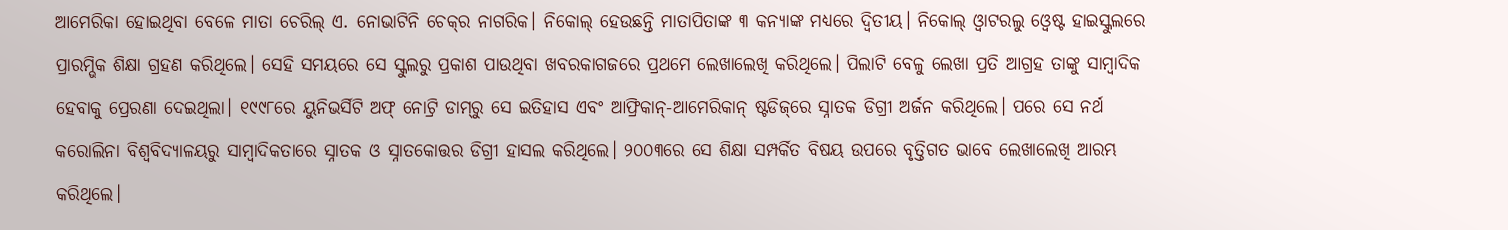ଆମେରିକା ହୋଇଥିବା ବେଳେ ମାତା ଚେରିଲ୍‌ ଏ. ନୋଭାଟିନି ଚେକ୍‌ର ନାଗରିକ। ନିକୋଲ୍‌ ହେଉଛନ୍ତି ମାତାପିତାଙ୍କ ୩ କନ୍ୟାଙ୍କ ମଧ୍ୟରେ ଦ୍ୱିତୀୟ। ନିକୋଲ୍‌ ଓ୍ବାଟରଲୁ ଓ୍ବେଷ୍ଟ ହାଇସ୍କୁଲରେ ପ୍ରାରମ୍ଭିକ ଶିକ୍ଷା ଗ୍ରହଣ କରିଥିଲେ। ସେହି ସମୟରେ ସେ ସ୍କୁଲରୁ ପ୍ରକାଶ ପାଉଥିବା ଖବରକାଗଜରେ ପ୍ରଥମେ ଲେଖାଲେଖି କରିଥିଲେ। ପିଲାଟି ବେଳୁ ଲେଖା ପ୍ରତି ଆଗ୍ରହ ତାଙ୍କୁ ସାମ୍ବାଦିକ ହେବାକୁ ପ୍ରେରଣା ଦେଇଥିଲା। ୧୯୯୮ରେ ୟୁନିଭର୍ସିଟି ଅଫ୍‌ ନୋଟ୍ରି ଡାମ୍‌ରୁ ସେ ଇତିହାସ ଏବଂ ଆଫ୍ରିକାନ୍‌-ଆମେରିକାନ୍‌ ଷ୍ଟଡିଜ୍‌ରେ ସ୍ନାତକ ଡିଗ୍ରୀ ଅର୍ଜନ କରିଥିଲେ। ପରେ ସେ ନର୍ଥ କରୋଲିନା ବିଶ୍ୱବିଦ୍ୟାଳୟରୁ ସାମ୍ବାଦିକତାରେ ସ୍ନାତକ ଓ ସ୍ନାତକୋତ୍ତର ଡିଗ୍ରୀ ହାସଲ କରିଥିଲେ। ୨୦୦୩ରେ ସେ ଶିକ୍ଷା ସମ୍ପର୍କିତ ବିଷୟ ଉପରେ ବୃତ୍ତିଗତ ଭାବେ ଲେଖାଲେଖି ଆରମ୍ଭ କରିଥିଲେ।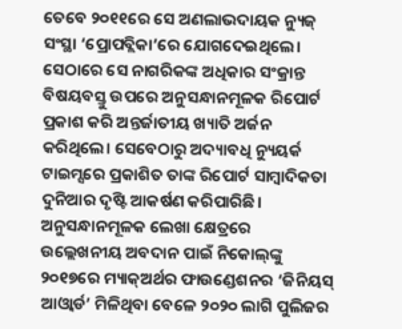ତେବେ ୨୦୧୧ରେ ସେ ଅଣଲାଭଦାୟକ ନ୍ୟୁଜ୍‌ ସଂସ୍ଥା ‘ପ୍ରୋପବ୍ଲିକା’ରେ ଯୋଗଦେଇଥିଲେ। ସେଠାରେ ସେ ନାଗରିକଙ୍କ ଅଧିକାର ସଂକ୍ରାନ୍ତ ବିଷୟବସ୍ତୁ ଉପରେ ଅନୁସନ୍ଧାନମୂଳକ ରିପୋର୍ଟ ପ୍ରକାଶ କରି ଅନ୍ତର୍ଜାତୀୟ ଖ୍ୟାତି ଅର୍ଜନ କରିଥିଲେ। ସେବେଠାରୁ ଅଦ୍ୟାବଧି ନ୍ୟୁୟର୍କ ଟାଇମ୍ସରେ ପ୍ରକାଶିତ ତାଙ୍କ ରିପୋର୍ଟ ସାମ୍ବାଦିକତା ଦୁନିଆର ଦୃଷ୍ଟି ଆକର୍ଷଣ କରିପାରିଛି। ଅନୁସନ୍ଧାନମୂଳକ ଲେଖା କ୍ଷେତ୍ରରେ ଉଲ୍ଲେଖନୀୟ ଅବଦାନ ପାଇଁ ନିକୋଲ୍‌ଙ୍କୁ ୨୦୧୭ରେ ମ୍ୟାକ୍‌ଅର୍ଥର ଫାଉଣ୍ଡେଶନର ‘ଜିନିୟସ୍‌ ଆଓ୍ବାର୍ଡ’ ମିଳିଥିବା ବେଳେ ୨୦୨୦ ଲାଗି ପୁଲିଜର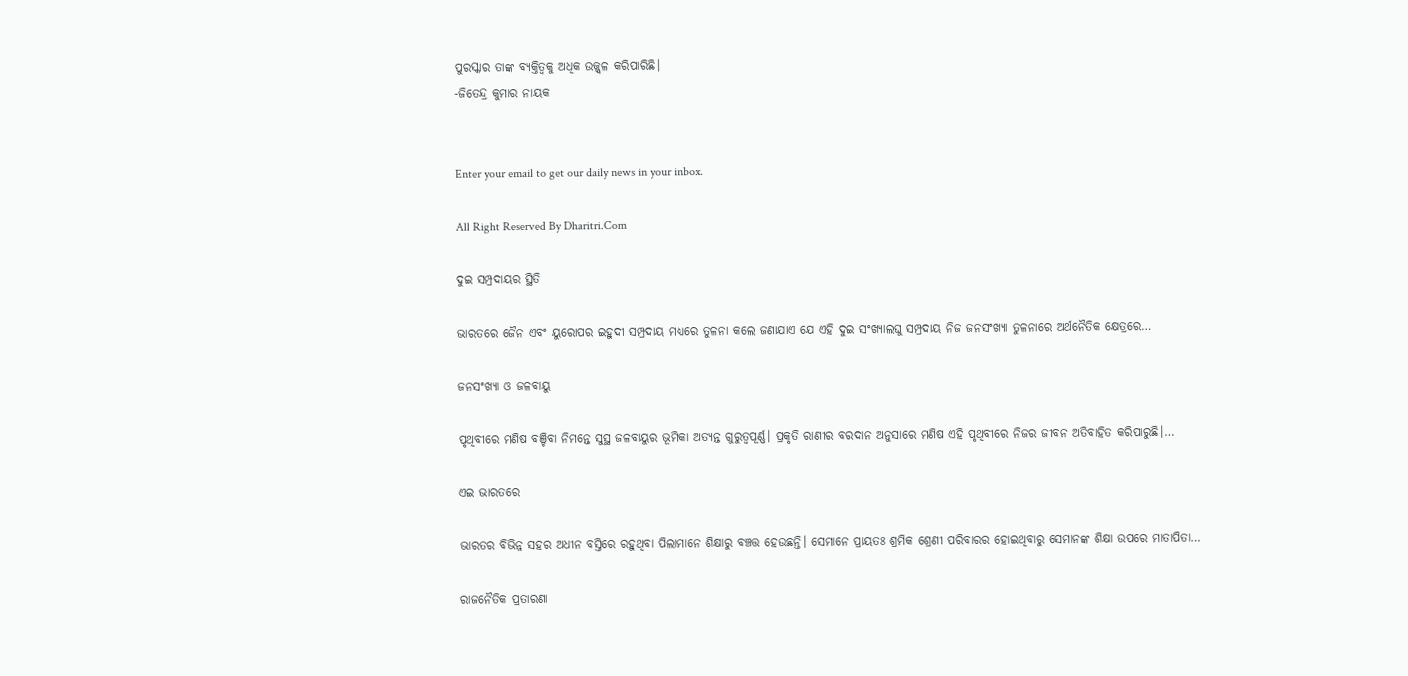ପୁରସ୍କାର ତାଙ୍କ ବ୍ୟକ୍ତିତ୍ୱକୁ ଅଧିକ ଉଜ୍ଜ୍ୱଳ କରିପାରିଛି।
-ଜିତେନ୍ଦ୍ର କୁମାର ନାୟକ


Enter your email to get our daily news in your inbox.

All Right Reserved By Dharitri.Com

ଦୁଇ ସମ୍ପ୍ରଦାୟର ସ୍ଥିତି

ଭାରତରେ ଜୈନ ଏବଂ ୟୁରୋପର ଇହୁଦୀ ସମ୍ପ୍ରଦାୟ ମଧ୍ୟରେ ତୁଳନା କଲେ ଜଣାଯାଏ ଯେ ଏହି ଦୁଇ ସଂଖ୍ୟାଲଘୁ ସମ୍ପ୍ରଦାୟ ନିଜ ଜନସଂଖ୍ୟା ତୁଳନାରେ ଅର୍ଥନୈତିକ କ୍ଷେତ୍ରରେ…

ଜନସଂଖ୍ୟା ଓ ଜଳବାୟୁ

ପୃଥିବୀରେ ମଣିଷ ବଞ୍ଚିବା ନିମନ୍ତେ ସୁସ୍ଥ ଜଳବାୟୁର ଭୂମିକା ଅତ୍ୟନ୍ତ ଗୁରୁତ୍ୱପୂର୍ଣ୍ଣ। ପ୍ରକୃତି ରାଣୀର ବରଦାନ ଅନୁସାରେ ମଣିଷ ଏହି ପୃଥିବୀରେ ନିଜର ଜୀବନ ଅତିବାହିତ କରିପାରୁଛି।…

ଏଇ ଭାରତରେ

ଭାରତର ବିଭିନ୍ନ ସହର ଅଧୀନ ବସ୍ତିରେ ରହୁଥିବା ପିଲାମାନେ ଶିକ୍ଷାରୁ ବଞ୍ଚତ୍ତ ହେଉଛନ୍ତି। ସେମାନେ ପ୍ରାୟତଃ ଶ୍ରମିକ ଶ୍ରେଣୀ ପରିବାରର ହୋଇଥିବାରୁ ସେମାନଙ୍କ ଶିକ୍ଷା ଉପରେ ମାତାପିତା…

ରାଜନୈତିକ ପ୍ରତାରଣା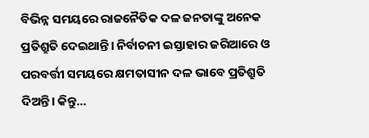ବିଭିନ୍ନ ସମୟରେ ରାଜନୈତିକ ଦଳ ଜନତାଙ୍କୁ ଅନେକ ପ୍ରତିଶ୍ରୁତି ଦେଇଥାନ୍ତି। ନିର୍ବାଚନୀ ଇସ୍ତାହାର ଜରିଆରେ ଓ ପରବର୍ତ୍ତୀ ସମୟରେ କ୍ଷମତାସୀନ ଦଳ ଭାବେ ପ୍ରତିଶ୍ରୁତି ଦିଅନ୍ତି। କିନ୍ତୁ…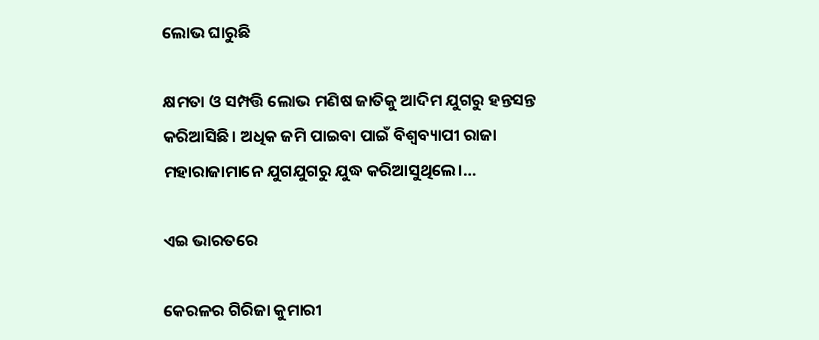ଲୋଭ ଘାରୁଛି

କ୍ଷମତା ଓ ସମ୍ପତ୍ତି ଲୋଭ ମଣିଷ ଜାତିକୁ ଆଦିମ ଯୁଗରୁ ହନ୍ତସନ୍ତ କରିଆସିଛି। ଅଧିକ ଜମି ପାଇବା ପାଇଁ ବିଶ୍ୱବ୍ୟାପୀ ରାଜା ମହାରାଜାମାନେ ଯୁଗଯୁଗରୁ ଯୁଦ୍ଧ କରିଆସୁଥିଲେ।…

ଏଇ ଭାରତରେ

କେରଳର ଗିରିଜା କୁମାରୀ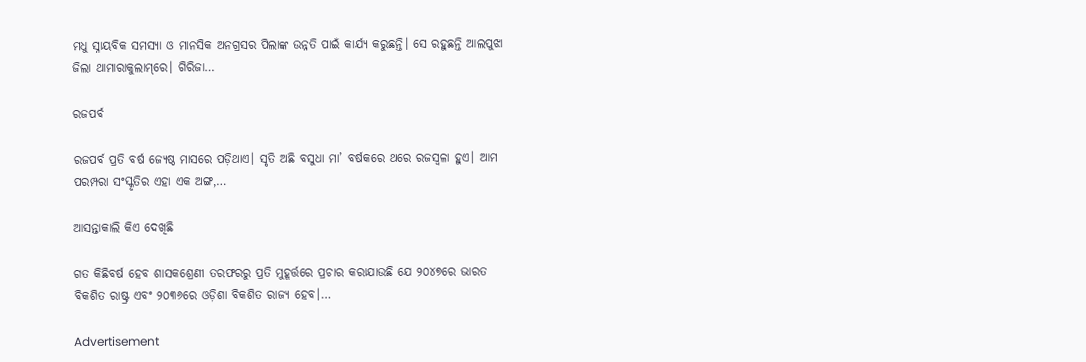ମଧୁ ସ୍ନାୟବିକ ସମସ୍ୟା ଓ ମାନସିକ ଅନଗ୍ରସର ପିଲାଙ୍କ ଉନ୍ନତି ପାଇଁ କାର୍ଯ୍ୟ କରୁଛନ୍ତି। ସେ ରହୁଛନ୍ତି ଆଲପୁଝା ଜିଲା ଥାମାରାକୁଲାମ୍‌ରେ। ଗିରିଜା…

ରଜପର୍ବ

ରଜପର୍ବ ପ୍ରତି ବର୍ଷ ଜ୍ୟେଷ୍ଠ ମାସରେ ପଡ଼ିଥାଏ। ସୃତି ଅଛି ବସୁଧା ମା’ ବର୍ଷକରେ ଥରେ ରଜସ୍ବଳା ହୁଏ। ଆମ ପରମ୍ପରା ସଂସ୍କୃତିର ଏହା ଏକ ଅଙ୍ଗ,…

ଆସନ୍ତାକାଲି କିଏ ଦେଖିଛି

ଗତ କିଛିବର୍ଷ ହେବ ଶାସକଶ୍ରେଣୀ ତରଫରରୁ ପ୍ରତି ମୁହୂର୍ତ୍ତରେ ପ୍ରଚାର କରାଯାଉଛି ଯେ ୨୦୪୭ରେ ଭାରତ ବିକଶିତ ରାଷ୍ଟ୍ର ଏବଂ ୨୦୩୬ରେ ଓଡ଼ିଶା ବିକଶିତ ରାଜ୍ୟ ହେବ।…

Advertisement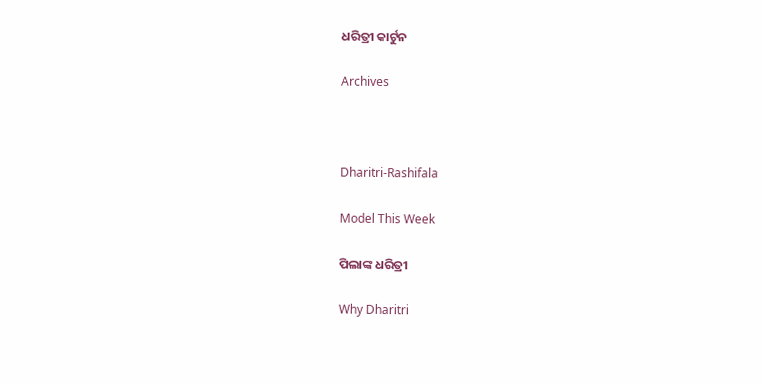ଧରିତ୍ରୀ କାର୍ଟୁନ

Archives



Dharitri-Rashifala

Model This Week

ପିଲାଙ୍କ ଧରିତ୍ରୀ

Why Dharitri